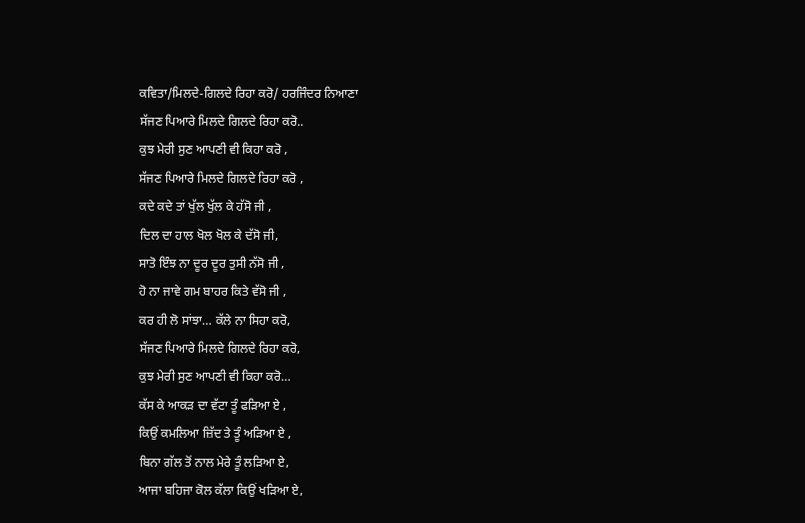ਕਵਿਤਾ/ਮਿਲਦੇ-ਗਿਲਦੇ ਰਿਹਾ ਕਰੋ/ ਹਰਜਿੰਦਰ ਨਿਆਣਾ
ਸੱਜਣ ਪਿਆਰੇ ਮਿਲਦੇ ਗਿਲਦੇ ਰਿਹਾ ਕਰੋ..
ਕੁਝ ਮੇਰੀ ਸੁਣ ਆਪਣੀ ਵੀ ਕਿਹਾ ਕਰੋ ,
ਸੱਜਣ ਪਿਆਰੇ ਮਿਲਦੇ ਗਿਲਦੇ ਰਿਹਾ ਕਰੋ ,
ਕਦੇ ਕਦੇ ਤਾਂ ਖੁੱਲ ਖੁੱਲ ਕੇ ਹੱਸੋ ਜੀ ,
ਦਿਲ ਦਾ ਹਾਲ ਖੋਲ ਖੋਲ ਕੇ ਦੱਸੋ ਜੀ,
ਸਾਤੋ ਇੰਝ ਨਾ ਦੂਰ ਦੂਰ ਤੁਸੀ ਨੱਸੋ ਜੀ ,
ਹੋ ਨਾ ਜਾਵੇ ਗਮ ਬਾਹਰ ਕਿਤੇ ਵੱਸੋ ਜੀ ,
ਕਰ ਹੀ ਲੋ ਸਾਂਝਾ… ਕੱਲੇ ਨਾ ਸਿਹਾ ਕਰੋ,
ਸੱਜਣ ਪਿਆਰੇ ਮਿਲਦੇ ਗਿਲਦੇ ਰਿਹਾ ਕਰੋ,
ਕੁਝ ਮੇਰੀ ਸੁਣ ਆਪਣੀ ਵੀ ਕਿਹਾ ਕਰੋ…
ਕੱਸ ਕੇ ਆਕੜ ਦਾ ਵੱਟਾ ਤੂੰ ਫੜਿਆ ਏ ,
ਕਿਉਂ ਕਮਲਿਆ ਜ਼ਿੱਦ ਤੇ ਤੂੰ ਅੜਿਆ ਏ ,
ਬਿਨਾ ਗੱਲ ਤੋਂ ਨਾਲ ਮੇਰੇ ਤੂੰ ਲੜਿਆ ਏ,
ਆਜਾ ਬਹਿਜਾ ਕੋਲ ਕੱਲਾ ਕਿਉਂ ਖੜਿਆ ਏ,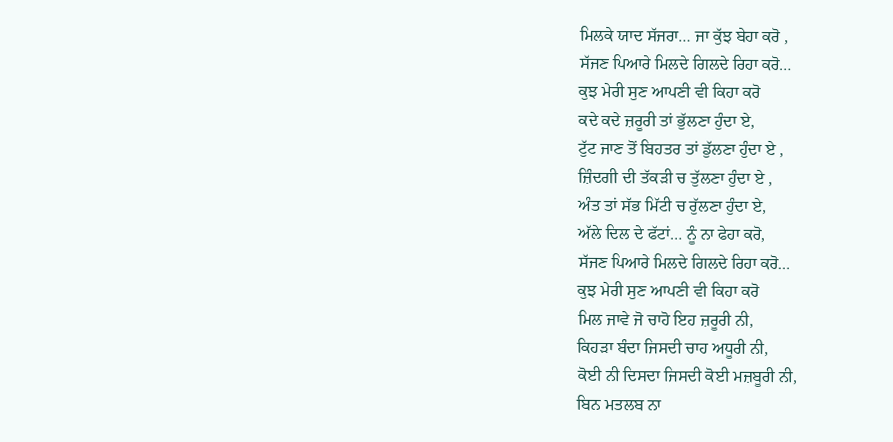ਮਿਲਕੇ ਯਾਦ ਸੱਜਰਾ… ਜਾ ਕੁੱਝ ਬੇਹਾ ਕਰੋ ,
ਸੱਜਣ ਪਿਆਰੇ ਮਿਲਦੇ ਗਿਲਦੇ ਰਿਹਾ ਕਰੋ…
ਕੁਝ ਮੇਰੀ ਸੁਣ ਆਪਣੀ ਵੀ ਕਿਹਾ ਕਰੋ
ਕਦੇ ਕਦੇ ਜ਼ਰੂਰੀ ਤਾਂ ਭੁੱਲਣਾ ਹੁੰਦਾ ਏ,
ਟੁੱਟ ਜਾਣ ਤੋਂ ਬਿਹਤਰ ਤਾਂ ਡੁੱਲਣਾ ਹੁੰਦਾ ਏ ,
ਜ਼ਿੰਦਗੀ ਦੀ ਤੱਕੜੀ ਚ ਤੁੱਲਣਾ ਹੁੰਦਾ ਏ ,
ਅੰਤ ਤਾਂ ਸੱਭ ਮਿੱਟੀ ਚ ਰੁੱਲਣਾ ਹੁੰਦਾ ਏ,
ਅੱਲੇ ਦਿਲ ਦੇ ਫੱਟਾਂ… ਨੂੰ ਨਾ ਫੇਹਾ ਕਰੋ,
ਸੱਜਣ ਪਿਆਰੇ ਮਿਲਦੇ ਗਿਲਦੇ ਰਿਹਾ ਕਰੋ…
ਕੁਝ ਮੇਰੀ ਸੁਣ ਆਪਣੀ ਵੀ ਕਿਹਾ ਕਰੋ
ਮਿਲ ਜਾਵੇ ਜੋ ਚਾਹੋ ਇਹ ਜ਼ਰੂਰੀ ਨੀ,
ਕਿਹੜਾ ਬੰਦਾ ਜਿਸਦੀ ਚਾਹ ਅਧੂਰੀ ਨੀ,
ਕੋਈ ਨੀ ਦਿਸਦਾ ਜਿਸਦੀ ਕੋਈ ਮਜ਼ਬੂਰੀ ਨੀ,
ਬਿਨ ਮਤਲਬ ਨਾ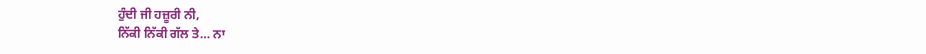ਹੁੰਦੀ ਜੀ ਹਜ਼ੂਰੀ ਨੀ,
ਨਿੱਕੀ ਨਿੱਕੀ ਗੱਲ ਤੇ… ਨਾ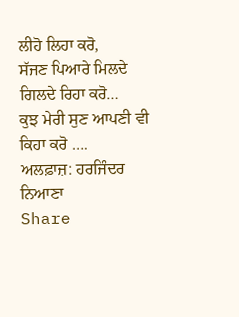ਲੀਹੋ ਲਿਹਾ ਕਰੋ,
ਸੱਜਣ ਪਿਆਰੇ ਮਿਲਦੇ ਗਿਲਦੇ ਰਿਹਾ ਕਰੋ…
ਕੁਝ ਮੇਰੀ ਸੁਣ ਆਪਣੀ ਵੀ ਕਿਹਾ ਕਰੋ ….
ਅਲਫ਼ਾਜ਼: ਹਰਜਿੰਦਰ ਨਿਆਣਾ
Share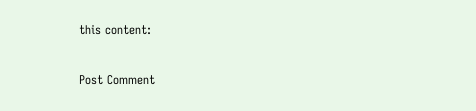this content:


Post Comment